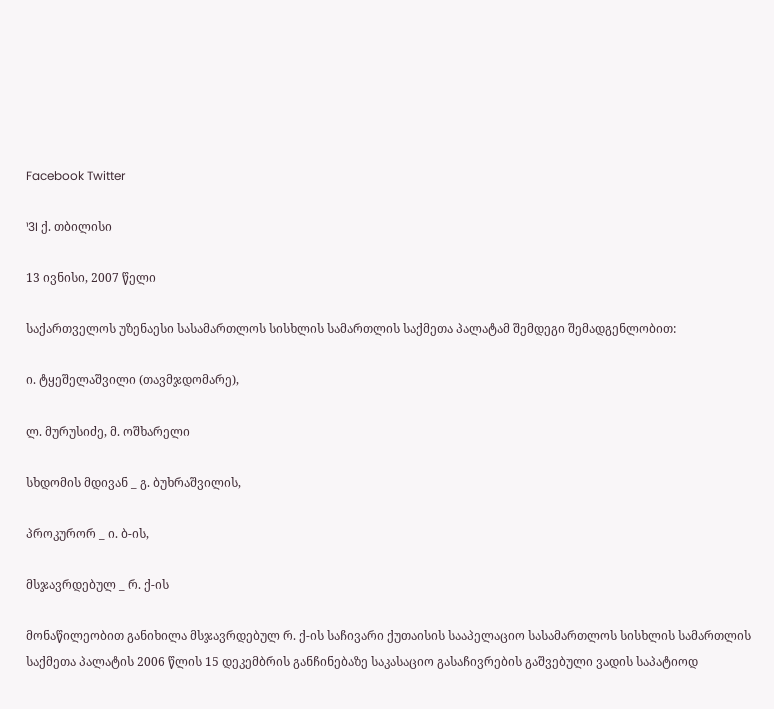Facebook Twitter

¹3I ქ. თბილისი

13 ივნისი, 2007 წელი

საქართველოს უზენაესი სასამართლოს სისხლის სამართლის საქმეთა პალატამ შემდეგი შემადგენლობით:

ი. ტყეშელაშვილი (თავმჯდომარე),

ლ. მურუსიძე, მ. ოშხარელი

სხდომის მდივან _ გ. ბუხრაშვილის,

პროკურორ _ ი. ბ-ის,

მსჯავრდებულ _ რ. ქ-ის

მონაწილეობით განიხილა მსჯავრდებულ რ. ქ-ის საჩივარი ქუთაისის სააპელაციო სასამართლოს სისხლის სამართლის საქმეთა პალატის 2006 წლის 15 დეკემბრის განჩინებაზე საკასაციო გასაჩივრების გაშვებული ვადის საპატიოდ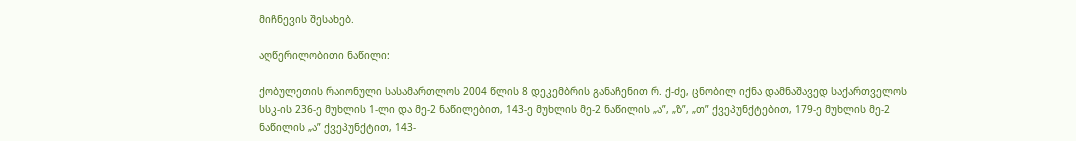მიჩნევის შესახებ.

აღწერილობითი ნაწილი:

ქობულეთის რაიონული სასამართლოს 2004 წლის 8 დეკემბრის განაჩენით რ. ქ-ძე, ცნობილ იქნა დამნაშავედ საქართველოს სსკ-ის 236-ე მუხლის 1-ლი და მე-2 ნაწილებით, 143-ე მუხლის მე-2 ნაწილის „ა”, „ზ”, „თ” ქვეპუნქტებით, 179-ე მუხლის მე-2 ნაწილის „ა” ქვეპუნქტით, 143-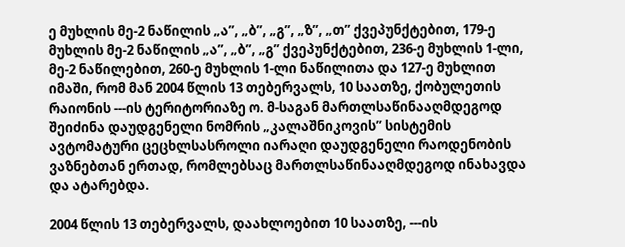ე მუხლის მე-2 ნაწილის „ა”, „ბ”, „გ”, „ზ”, „თ” ქვეპუნქტებით, 179-ე მუხლის მე-2 ნაწილის „ა”, „ბ”, „გ” ქვეპუნქტებით, 236-ე მუხლის 1-ლი, მე-2 ნაწილებით, 260-ე მუხლის 1-ლი ნაწილითა და 127-ე მუხლით იმაში, რომ მან 2004 წლის 13 თებერვალს, 10 საათზე, ქობულეთის რაიონის ---ის ტერიტორიაზე ო. მ-საგან მართლსაწინააღმდეგოდ შეიძინა დაუდგენელი ნომრის „კალაშნიკოვის” სისტემის ავტომატური ცეცხლსასროლი იარაღი დაუდგენელი რაოდენობის ვაზნებთან ერთად, რომლებსაც მართლსაწინააღმდეგოდ ინახავდა და ატარებდა.

2004 წლის 13 თებერვალს, დაახლოებით 10 საათზე, ---ის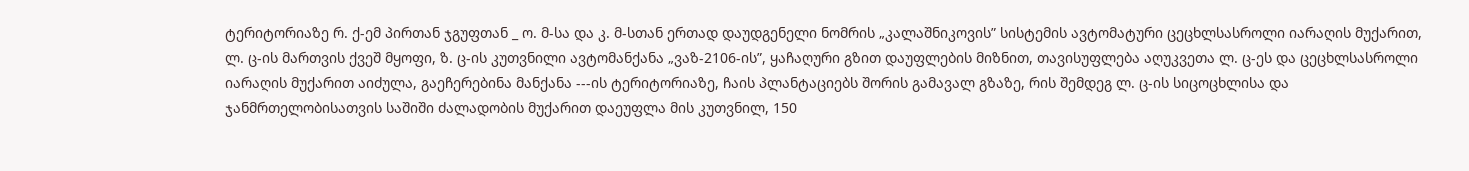ტერიტორიაზე რ. ქ-ემ პირთან ჯგუფთან _ ო. მ-სა და კ. მ-სთან ერთად დაუდგენელი ნომრის „კალაშნიკოვის” სისტემის ავტომატური ცეცხლსასროლი იარაღის მუქარით, ლ. ც-ის მართვის ქვეშ მყოფი, ზ. ც-ის კუთვნილი ავტომანქანა „ვაზ-2106-ის”, ყაჩაღური გზით დაუფლების მიზნით, თავისუფლება აღუკვეთა ლ. ც-ეს და ცეცხლსასროლი იარაღის მუქარით აიძულა, გაეჩერებინა მანქანა ---ის ტერიტორიაზე, ჩაის პლანტაციებს შორის გამავალ გზაზე, რის შემდეგ ლ. ც-ის სიცოცხლისა და ჯანმრთელობისათვის საშიში ძალადობის მუქარით დაეუფლა მის კუთვნილ, 150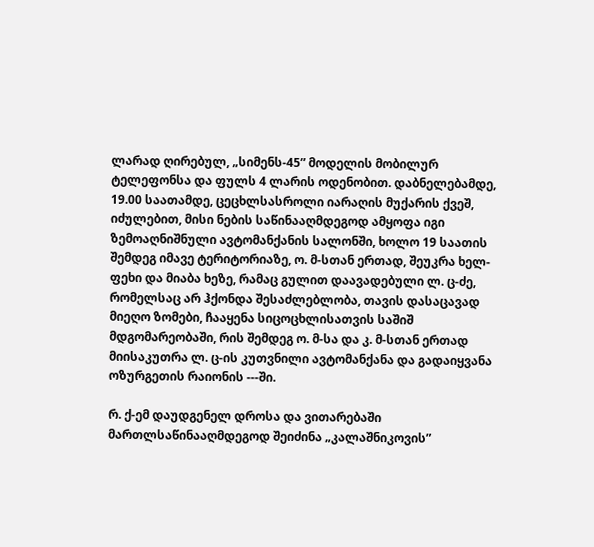ლარად ღირებულ, „სიმენს-45” მოდელის მობილურ ტელეფონსა და ფულს 4 ლარის ოდენობით. დაბნელებამდე, 19.00 საათამდე, ცეცხლსასროლი იარაღის მუქარის ქვეშ, იძულებით, მისი ნების საწინააღმდეგოდ ამყოფა იგი ზემოაღნიშნული ავტომანქანის სალონში, ხოლო 19 საათის შემდეგ იმავე ტერიტორიაზე, ო. მ-სთან ერთად, შეუკრა ხელ-ფეხი და მიაბა ხეზე, რამაც გულით დაავადებული ლ. ც-ძე, რომელსაც არ ჰქონდა შესაძლებლობა, თავის დასაცავად მიეღო ზომები, ჩააყენა სიცოცხლისათვის საშიშ მდგომარეობაში, რის შემდეგ ო. მ-სა და კ. მ-სთან ერთად მიისაკუთრა ლ. ც-ის კუთვნილი ავტომანქანა და გადაიყვანა ოზურგეთის რაიონის ---ში.

რ. ქ-ემ დაუდგენელ დროსა და ვითარებაში მართლსაწინააღმდეგოდ შეიძინა „კალაშნიკოვის”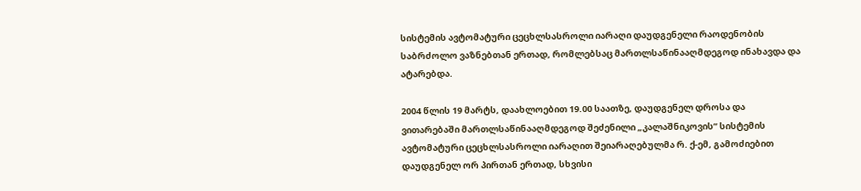სისტემის ავტომატური ცეცხლსასროლი იარაღი დაუდგენელი რაოდენობის საბრძოლო ვაზნებთან ერთად, რომლებსაც მართლსაწინააღმდეგოდ ინახავდა და ატარებდა.

2004 წლის 19 მარტს, დაახლოებით 19.00 საათზე, დაუდგენელ დროსა და ვითარებაში მართლსაწინააღმდეგოდ შეძენილი „კალაშნიკოვის” სისტემის ავტომატური ცეცხლსასროლი იარაღით შეიარაღებულმა რ. ქ-ემ, გამოძიებით დაუდგენელ ორ პირთან ერთად, სხვისი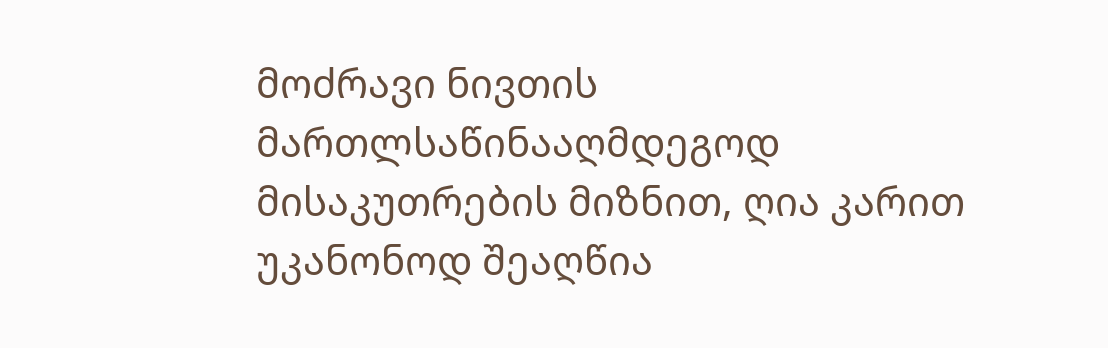მოძრავი ნივთის მართლსაწინააღმდეგოდ მისაკუთრების მიზნით, ღია კარით უკანონოდ შეაღწია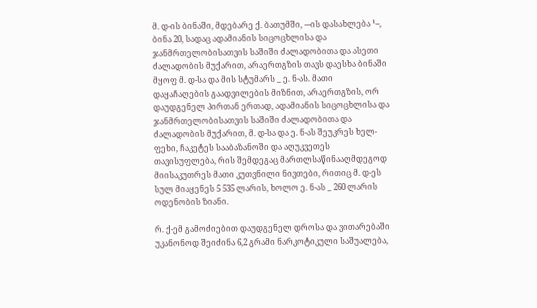მ. დ-ის ბინაში, მდებარე ქ. ბათუმში, ---ის დასახლება ¹--, ბინა 20, სადაც ადამიანის სიცოცხლისა და ჯანმრთელობისათვის საშიში ძალადობითა და ასეთი ძალადობის მუქარით, არაერთგზის თავს დაესხა ბინაში მყოფ მ. დ-სა და მის სტუმარს _ ე. ნ-ას. მათი დაყაჩაღების გაადვილების მიზნით, არაერთგზის, ორ დაუდგენელ პირთან ერთად, ადამიანის სიცოცხლისა და ჯანმრთელობისათვის საშიში ძალადობითა და ძალადობის მუქარით, მ. დ-სა და ე. ნ-ას შეუკრეს ხელ-ფეხი, ჩაკეტეს სააბაზანოში და აღუკვეთეს თავისუფლება, რის შემდეგაც მართლსაწინააღმდეგოდ მიისაკუთრეს მათი კუთვნილი ნივთები, რითიც მ. დ-ეს სულ მიაყენეს 5 535 ლარის, ხოლო ე. ნ-ას _ 260 ლარის ოდენობის ზიანი.

რ. ქ-ემ გამოძიებით დაუდგენელ დროსა და ვითარებაში უკანონოდ შეიძინა 6,2 გრამი ნარკოტიკული საშუალება,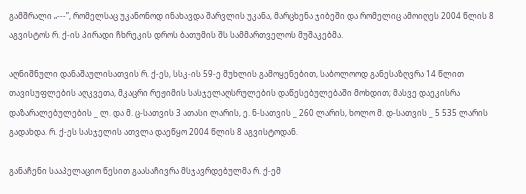გამშრალი „---”, რომელსაც უკანონოდ ინახავდა შარვლის უკანა, მარცხენა ჯიბეში და რომელიც ამოიღეს 2004 წლის 8 აგვისტოს რ. ქ-ის პირადი ჩხრეკის დროს ბათუმის შს სამმართველოს მუშაკებმა.

აღნიშნული დანაშაულისათვის რ. ქ-ეს, სსკ-ის 59-ე მუხლის გამოყენებით, საბოლოოდ განესაზღვრა 14 წლით თავისუფლების აღკვეთა, მკაცრი რეჟიმის სასჯელაღსრულების დაწესებულებაში მოხდით; მასვე დაეკისრა დაზარალებულების _ ლ. და მ. ც-სათვის 3 ათასი ლარის, ე. ნ-სათვის _ 260 ლარის, ხოლო მ. დ-სათვის _ 5 535 ლარის გადახდა. რ. ქ-ეს სასჯელის ათვლა დაეწყო 2004 წლის 8 აგვისტოდან.

განაჩენი სააპელაციო წესით გაასაჩივრა მსჯავრდებულმა რ. ქ-ემ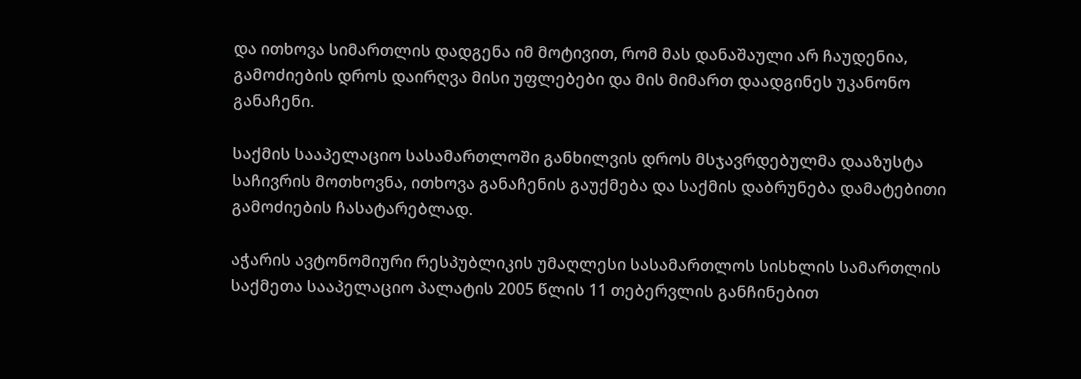და ითხოვა სიმართლის დადგენა იმ მოტივით, რომ მას დანაშაული არ ჩაუდენია, გამოძიების დროს დაირღვა მისი უფლებები და მის მიმართ დაადგინეს უკანონო განაჩენი.

საქმის სააპელაციო სასამართლოში განხილვის დროს მსჯავრდებულმა დააზუსტა საჩივრის მოთხოვნა, ითხოვა განაჩენის გაუქმება და საქმის დაბრუნება დამატებითი გამოძიების ჩასატარებლად.

აჭარის ავტონომიური რესპუბლიკის უმაღლესი სასამართლოს სისხლის სამართლის საქმეთა სააპელაციო პალატის 2005 წლის 11 თებერვლის განჩინებით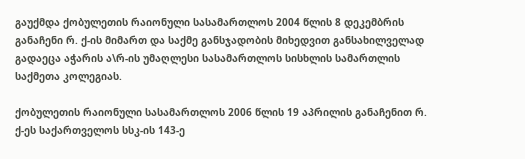გაუქმდა ქობულეთის რაიონული სასამართლოს 2004 წლის 8 დეკემბრის განაჩენი რ. ქ-ის მიმართ და საქმე განსჯადობის მიხედვით განსახილველად გადაეცა აჭარის ა\რ-ის უმაღლესი სასამართლოს სისხლის სამართლის საქმეთა კოლეგიას.

ქობულეთის რაიონული სასამართლოს 2006 წლის 19 აპრილის განაჩენით რ. ქ-ეს საქართველოს სსკ-ის 143-ე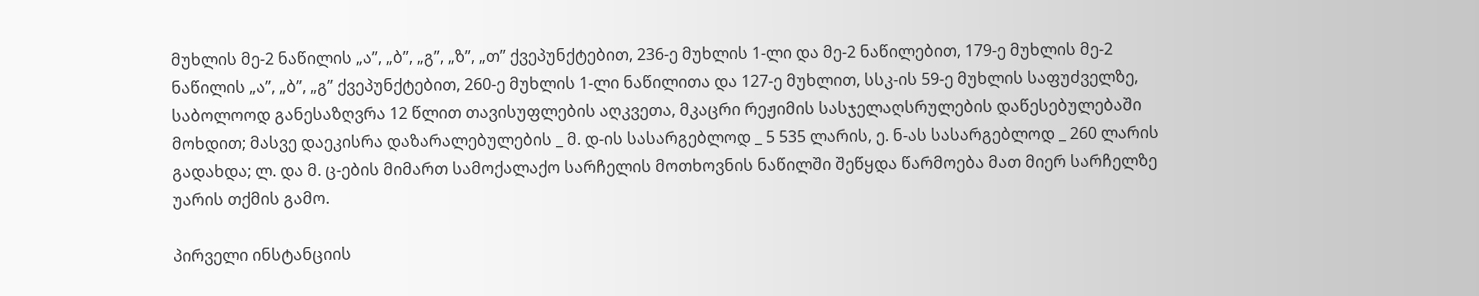მუხლის მე-2 ნაწილის „ა”, „ბ”, „გ”, „ზ”, „თ” ქვეპუნქტებით, 236-ე მუხლის 1-ლი და მე-2 ნაწილებით, 179-ე მუხლის მე-2 ნაწილის „ა”, „ბ”, „გ” ქვეპუნქტებით, 260-ე მუხლის 1-ლი ნაწილითა და 127-ე მუხლით, სსკ-ის 59-ე მუხლის საფუძველზე, საბოლოოდ განესაზღვრა 12 წლით თავისუფლების აღკვეთა, მკაცრი რეჟიმის სასჯელაღსრულების დაწესებულებაში მოხდით; მასვე დაეკისრა დაზარალებულების _ მ. დ-ის სასარგებლოდ _ 5 535 ლარის, ე. ნ-ას სასარგებლოდ _ 260 ლარის გადახდა; ლ. და მ. ც-ების მიმართ სამოქალაქო სარჩელის მოთხოვნის ნაწილში შეწყდა წარმოება მათ მიერ სარჩელზე უარის თქმის გამო.

პირველი ინსტანციის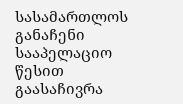სასამართლოს განაჩენი სააპელაციო წესით გაასაჩივრა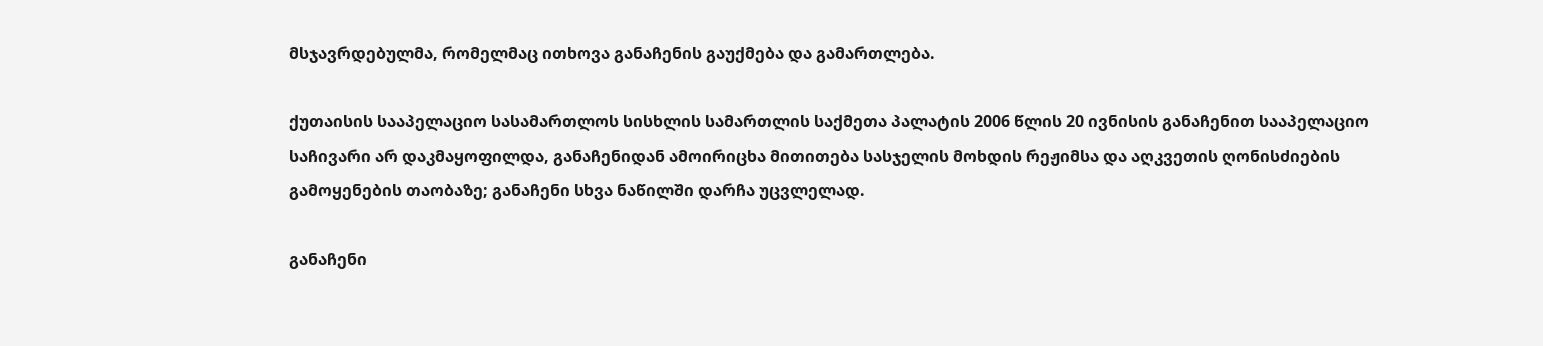მსჯავრდებულმა, რომელმაც ითხოვა განაჩენის გაუქმება და გამართლება.

ქუთაისის სააპელაციო სასამართლოს სისხლის სამართლის საქმეთა პალატის 2006 წლის 20 ივნისის განაჩენით სააპელაციო საჩივარი არ დაკმაყოფილდა, განაჩენიდან ამოირიცხა მითითება სასჯელის მოხდის რეჟიმსა და აღკვეთის ღონისძიების გამოყენების თაობაზე; განაჩენი სხვა ნაწილში დარჩა უცვლელად.

განაჩენი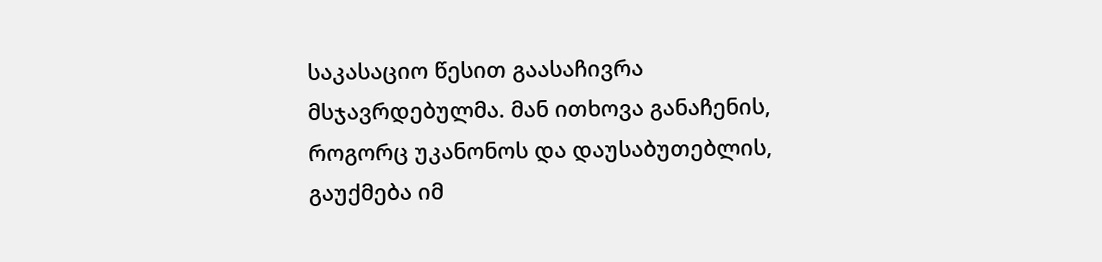საკასაციო წესით გაასაჩივრა მსჯავრდებულმა. მან ითხოვა განაჩენის, როგორც უკანონოს და დაუსაბუთებლის, გაუქმება იმ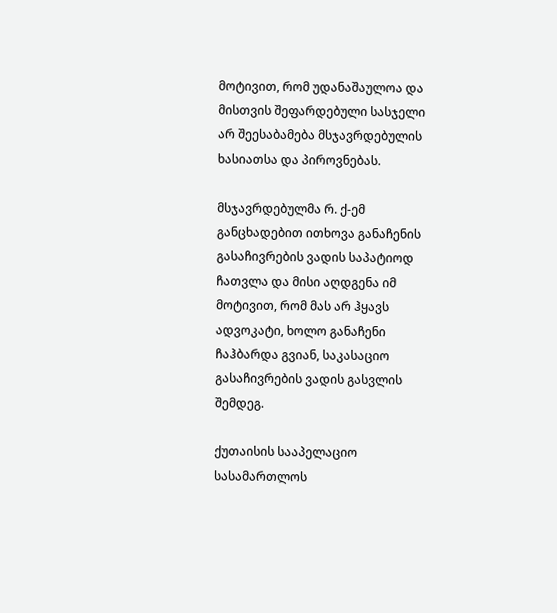მოტივით, რომ უდანაშაულოა და მისთვის შეფარდებული სასჯელი არ შეესაბამება მსჯავრდებულის ხასიათსა და პიროვნებას.

მსჯავრდებულმა რ. ქ-ემ განცხადებით ითხოვა განაჩენის გასაჩივრების ვადის საპატიოდ ჩათვლა და მისი აღდგენა იმ მოტივით, რომ მას არ ჰყავს ადვოკატი, ხოლო განაჩენი ჩაჰბარდა გვიან, საკასაციო გასაჩივრების ვადის გასვლის შემდეგ.

ქუთაისის სააპელაციო სასამართლოს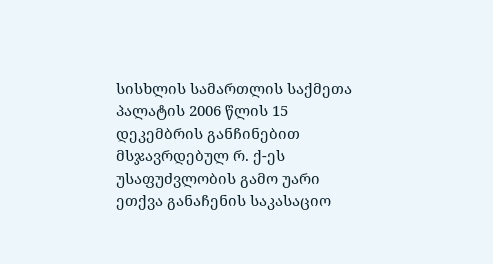სისხლის სამართლის საქმეთა პალატის 2006 წლის 15 დეკემბრის განჩინებით მსჯავრდებულ რ. ქ-ეს უსაფუძვლობის გამო უარი ეთქვა განაჩენის საკასაციო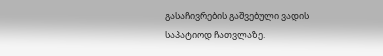გასაჩივრების გაშვებული ვადის საპატიოდ ჩათვლაზე.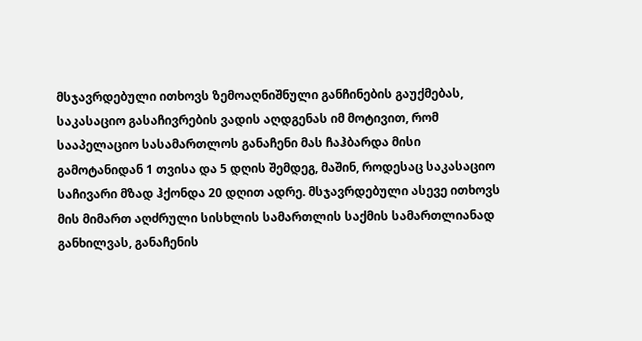მსჯავრდებული ითხოვს ზემოაღნიშნული განჩინების გაუქმებას, საკასაციო გასაჩივრების ვადის აღდგენას იმ მოტივით, რომ სააპელაციო სასამართლოს განაჩენი მას ჩაჰბარდა მისი გამოტანიდან 1 თვისა და 5 დღის შემდეგ, მაშინ, როდესაც საკასაციო საჩივარი მზად ჰქონდა 20 დღით ადრე. მსჯავრდებული ასევე ითხოვს მის მიმართ აღძრული სისხლის სამართლის საქმის სამართლიანად განხილვას, განაჩენის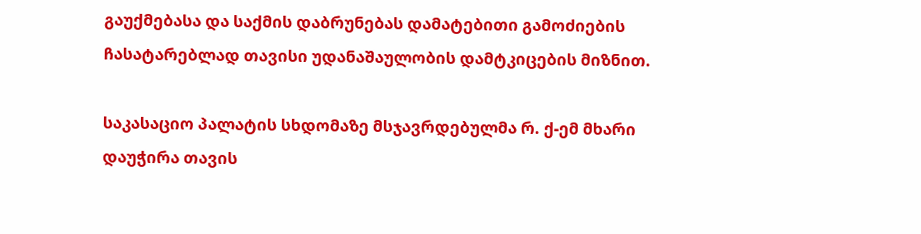გაუქმებასა და საქმის დაბრუნებას დამატებითი გამოძიების ჩასატარებლად თავისი უდანაშაულობის დამტკიცების მიზნით.

საკასაციო პალატის სხდომაზე მსჯავრდებულმა რ. ქ-ემ მხარი დაუჭირა თავის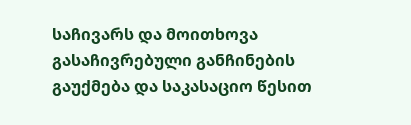საჩივარს და მოითხოვა გასაჩივრებული განჩინების გაუქმება და საკასაციო წესით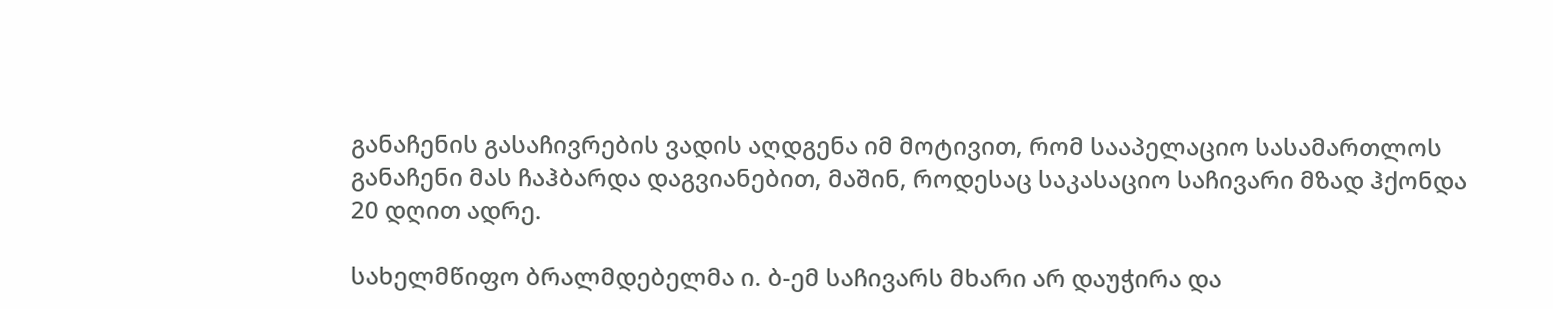განაჩენის გასაჩივრების ვადის აღდგენა იმ მოტივით, რომ სააპელაციო სასამართლოს განაჩენი მას ჩაჰბარდა დაგვიანებით, მაშინ, როდესაც საკასაციო საჩივარი მზად ჰქონდა 20 დღით ადრე.

სახელმწიფო ბრალმდებელმა ი. ბ-ემ საჩივარს მხარი არ დაუჭირა და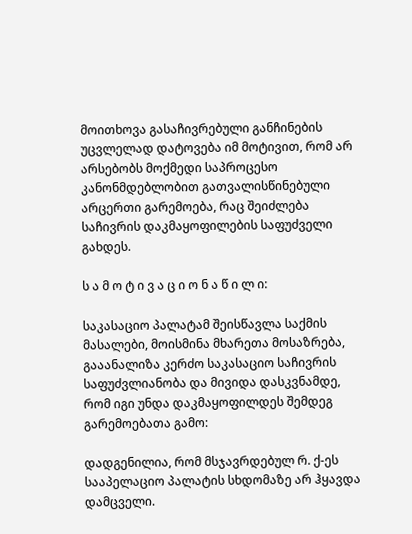მოითხოვა გასაჩივრებული განჩინების უცვლელად დატოვება იმ მოტივით, რომ არ არსებობს მოქმედი საპროცესო კანონმდებლობით გათვალისწინებული არცერთი გარემოება, რაც შეიძლება საჩივრის დაკმაყოფილების საფუძველი გახდეს.

ს ა მ ო ტ ი ვ ა ც ი ო ნ ა წ ი ლ ი:

საკასაციო პალატამ შეისწავლა საქმის მასალები, მოისმინა მხარეთა მოსაზრება, გააანალიზა კერძო საკასაციო საჩივრის საფუძვლიანობა და მივიდა დასკვნამდე, რომ იგი უნდა დაკმაყოფილდეს შემდეგ გარემოებათა გამო:

დადგენილია, რომ მსჯავრდებულ რ. ქ-ეს სააპელაციო პალატის სხდომაზე არ ჰყავდა დამცველი.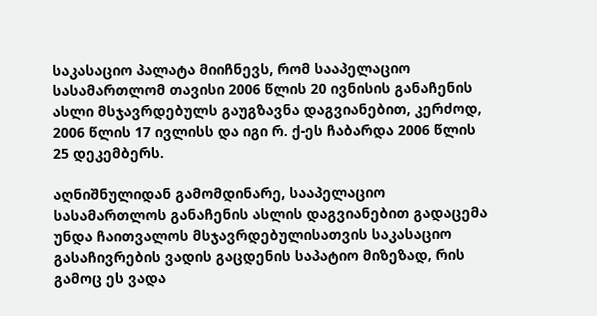საკასაციო პალატა მიიჩნევს, რომ სააპელაციო სასამართლომ თავისი 2006 წლის 20 ივნისის განაჩენის ასლი მსჯავრდებულს გაუგზავნა დაგვიანებით, კერძოდ, 2006 წლის 17 ივლისს და იგი რ. ქ-ეს ჩაბარდა 2006 წლის 25 დეკემბერს.

აღნიშნულიდან გამომდინარე, სააპელაციო სასამართლოს განაჩენის ასლის დაგვიანებით გადაცემა უნდა ჩაითვალოს მსჯავრდებულისათვის საკასაციო გასაჩივრების ვადის გაცდენის საპატიო მიზეზად, რის გამოც ეს ვადა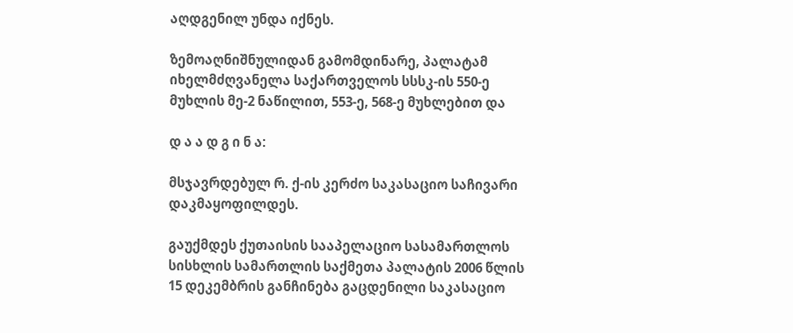აღდგენილ უნდა იქნეს.

ზემოაღნიშნულიდან გამომდინარე, პალატამ იხელმძღვანელა საქართველოს სსსკ-ის 550-ე მუხლის მე-2 ნაწილით, 553-ე, 568-ე მუხლებით და

დ ა ა დ გ ი ნ ა:

მსჯავრდებულ რ. ქ-ის კერძო საკასაციო საჩივარი დაკმაყოფილდეს.

გაუქმდეს ქუთაისის სააპელაციო სასამართლოს სისხლის სამართლის საქმეთა პალატის 2006 წლის 15 დეკემბრის განჩინება გაცდენილი საკასაციო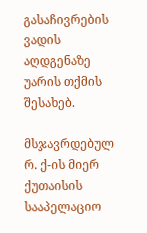გასაჩივრების ვადის აღდგენაზე უარის თქმის შესახებ.

მსჯავრდებულ რ. ქ-ის მიერ ქუთაისის სააპელაციო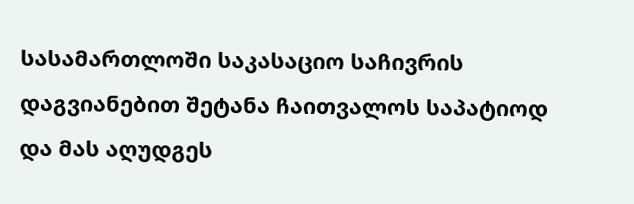სასამართლოში საკასაციო საჩივრის დაგვიანებით შეტანა ჩაითვალოს საპატიოდ და მას აღუდგეს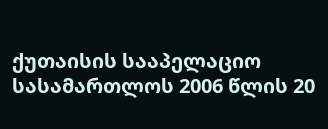ქუთაისის სააპელაციო სასამართლოს 2006 წლის 20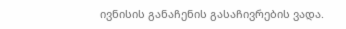ივნისის განაჩენის გასაჩივრების ვადა.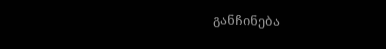განჩინება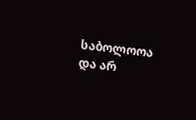საბოლოოა და არ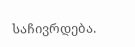საჩივრდება.